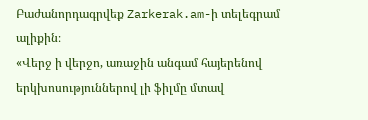Բաժանորդագրվեք Zarkerak.am-ի տելեգրամ ալիքին։
«Վերջ ի վերջո, առաջին անգամ հայերենով երկխոսություններով լի ֆիլմը մտավ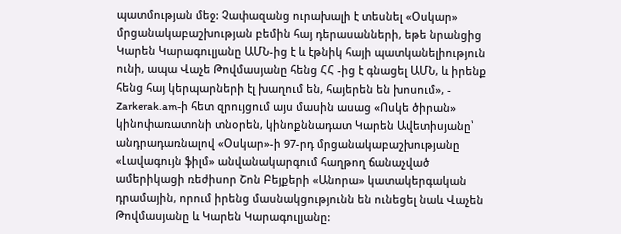պատմության մեջ: Չափազանց ուրախալի է տեսնել «Օսկար» մրցանակաբաշխության բեմին հայ դերասանների, եթե նրանցից Կարեն Կարագուլյանը ԱՄՆ-ից է և էթնիկ հայի պատկանելիություն ունի, ապա Վաչե Թովմասյանը հենց ՀՀ -ից է գնացել ԱՄՆ, և իրենք հենց հայ կերպարների էլ խաղում են, հայերեն են խոսում», - Zarkerak.am-ի հետ զրույցում այս մասին ասաց «Ոսկե ծիրան» կինոփառատոնի տնօրեն, կինոքննադատ Կարեն Ավետիսյանը՝ անդրադառնալով «Օսկար»-ի 97-րդ մրցանակաբաշխությանը «Լավագույն ֆիլմ» անվանակարգում հաղթող ճանաչված ամերիկացի ռեժիսոր Շոն Բեյքերի «Անորա» կատակերգական դրամային, որում իրենց մասնակցությունն են ունեցել նաև Վաչեն Թովմասյանը և Կարեն Կարագուլյանը: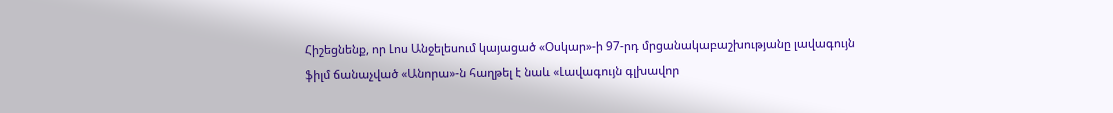Հիշեցնենք, որ Լոս Անջելեսում կայացած «Օսկար»-ի 97-րդ մրցանակաբաշխությանը լավագույն ֆիլմ ճանաչված «Անորա»-ն հաղթել է նաև «Լավագույն գլխավոր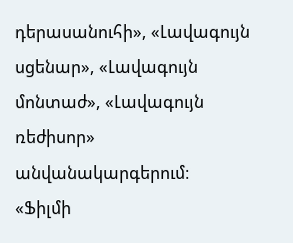դերասանուհի», «Լավագույն սցենար», «Լավագույն մոնտաժ», «Լավագույն ռեժիսոր» անվանակարգերում։
«Ֆիլմի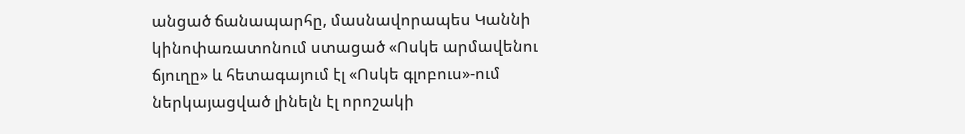անցած ճանապարհը, մասնավորապես Կաննի կինոփառատոնում ստացած «Ոսկե արմավենու ճյուղը» և հետագայում էլ «Ոսկե գլոբուս»-ում ներկայացված լինելն էլ որոշակի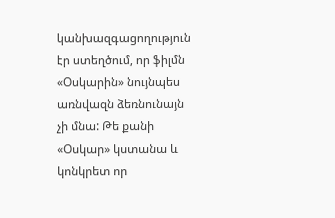կանխազգացողություն էր ստեղծում, որ ֆիլմն «Օսկարին» նույնպես առնվազն ձեռնունայն չի մնա: Թե քանի «Օսկար» կստանա և կոնկրետ որ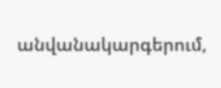անվանակարգերում,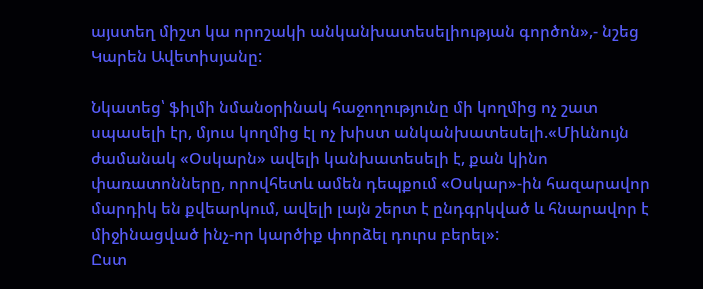այստեղ միշտ կա որոշակի անկանխատեսելիության գործոն»,- նշեց Կարեն Ավետիսյանը:

Նկատեց՝ ֆիլմի նմանօրինակ հաջողությունը մի կողմից ոչ շատ սպասելի էր, մյուս կողմից էլ ոչ խիստ անկանխատեսելի.«Միևնույն ժամանակ «Օսկարն» ավելի կանխատեսելի է, քան կինո փառատոնները, որովհետև ամեն դեպքում «Օսկար»-ին հազարավոր մարդիկ են քվեարկում, ավելի լայն շերտ է ընդգրկված և հնարավոր է միջինացված ինչ-որ կարծիք փորձել դուրս բերել»:
Ըստ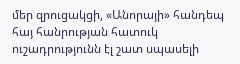մեր զրուցակցի, «Անորայի» հանդեպ հայ հանրության հատուկ ուշադրությունն էլ շատ սպասելի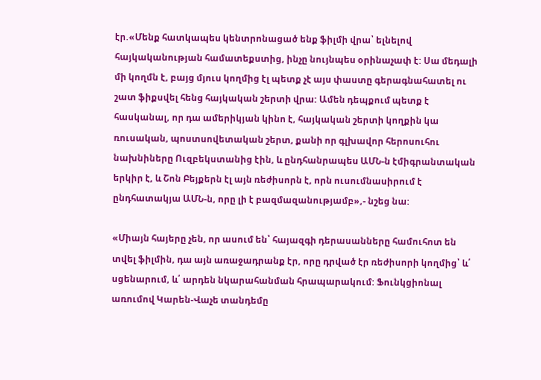էր.«Մենք հատկապես կենտրոնացած ենք ֆիլմի վրա՝ ելնելով հայկականության համատեքստից, ինչը նույնպես օրինաչափ է: Սա մեդալի մի կողմն է, բայց մյուս կողմից էլ պետք չէ այս փաստը գերագնահատել ու շատ ֆիքսվել հենց հայկական շերտի վրա: Ամեն դեպքում պետք է հասկանալ, որ դա ամերիկյան կինո է, հայկական շերտի կողքին կա ռուսական, պոստսովետական շերտ, քանի որ գլխավոր հերոսուհու նախնիները Ուզբեկստանից էին, և ընդհանրապես ԱՄՆ-ն էմիգրանտական երկիր է, և Շոն Բեյքերն էլ այն ռեժիսորն է, որն ուսումնասիրում է ընդհատակյա ԱՄՆ-ն, որը լի է բազմազանությամբ»,- նշեց նա:

«Միայն հայերը չեն, որ ասում են՝ հայազգի դերասանները համուհոտ են տվել ֆիլմին, դա այն առաջադրանք էր, որը դրված էր ռեժիսորի կողմից՝ և՛ սցենարում, և՛ արդեն նկարահանման հրապարակում: Ֆունկցիոնալ առումով Կարեն-Վաչե տանդեմը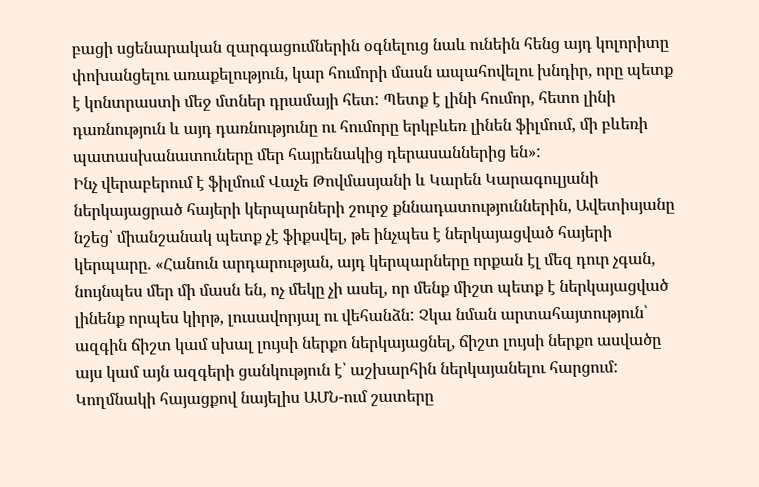բացի սցենարական զարգացումներին օգնելուց նաև ունեին հենց այդ կոլորիտը փոխանցելու առաքելություն, կար հումորի մասն ապահովելու խնդիր, որը պետք է կոնտրաստի մեջ մտներ դրամայի հետ: Պետք է լինի հումոր, հետո լինի դառնություն և այդ դառնությունը ու հումորը երկբևեռ լինեն ֆիլմում, մի բևեռի պատասխանատուները մեր հայրենակից դերասաններից են»:
Ինչ վերաբերում է ֆիլմում Վաչե Թովմասյանի և Կարեն Կարագուլյանի ներկայացրած հայերի կերպարների շուրջ քննադատություններին, Ավետիսյանը նշեց՝ միանշանակ պետք չէ ֆիքսվել, թե ինչպես է ներկայացված հայերի կերպարը. «Հանուն արդարության, այդ կերպարները որքան էլ մեզ դուր չգան, նույնպես մեր մի մասն են, ոչ մեկը չի ասել, որ մենք միշտ պետք է ներկայացված լինենք որպես կիրթ, լուսավորյալ ու վեհանձն: Չկա նման արտահայտություն՝ ազգին ճիշտ կամ սխալ լույսի ներքո ներկայացնել, ճիշտ լույսի ներքո ասվածը այս կամ այն ազգերի ցանկություն է՝ աշխարհին ներկայանելու հարցում: Կողմնակի հայացքով նայելիս ԱՄՆ-ում շատերը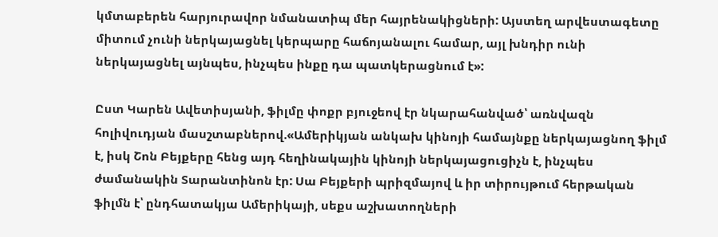կմտաբերեն հարյուրավոր նմանատիպ մեր հայրենակիցների: Այստեղ արվեստագետը միտում չունի ներկայացնել կերպարը հաճոյանալու համար, այլ խնդիր ունի ներկայացնել այնպես, ինչպես ինքը դա պատկերացնում է»:

Ըստ Կարեն Ավետիսյանի, ֆիլմը փոքր բյուջեով էր նկարահանված՝ առնվազն հոլիվուդյան մասշտաբներով.«Ամերիկյան անկախ կինոյի համայնքը ներկայացնող ֆիլմ է, իսկ Շոն Բեյքերը հենց այդ հեղինակային կինոյի ներկայացուցիչն է, ինչպես ժամանակին Տարանտինոն էր: Սա Բեյքերի պրիզմայով և իր տիրույթում հերթական ֆիլմն է՝ ընդհատակյա Ամերիկայի, սեքս աշխատողների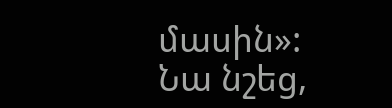մասին»:
Նա նշեց,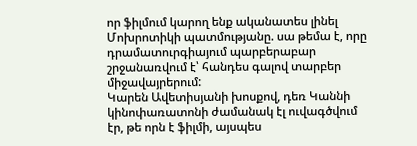որ ֆիլմում կարող ենք ականատես լինել Մոխրոտիկի պատմությանը. սա թեմա է, որը դրամատուրգիայում պարբերաբար շրջանառվում է՝ հանդես գալով տարբեր միջավայրերում:
Կարեն Ավետիսյանի խոսքով, դեռ Կաննի կինոփառատոնի ժամանակ էլ ուվագծվում էր, թե որն է ֆիլմի, այսպես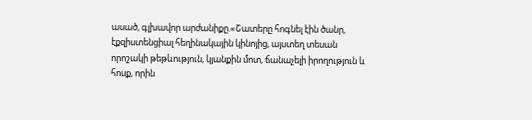ասած, գլխավոր արժանիքը.«Շատերը հոգնել էին ծանր, էքզիստենցիալ հեղինակային կինոյից, այստեղ տեսան որոշակի թեթևություն, կյանքին մոտ, ճանաչելի իրողություն և հոսք, որին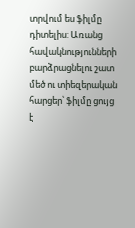տրվում ես ֆիլմը դիտելիս: Առանց հավակնությունների բարձրացնելու շատ մեծ ու տիեզերական հարցեր՝ ֆիլմը ցույց է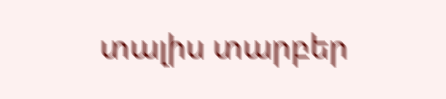տալիս տարբեր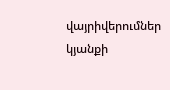վայրիվերումներ կյանքի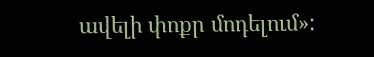ավելի փոքր մոդելում»: